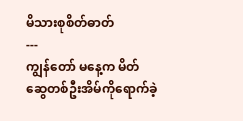မိသားစုစိတ်ဓာတ်
---
ကျွန်တော် မနေ့က မိတ်ဆွေတစ်ဦးအိမ်ကိုရောက်ခဲ့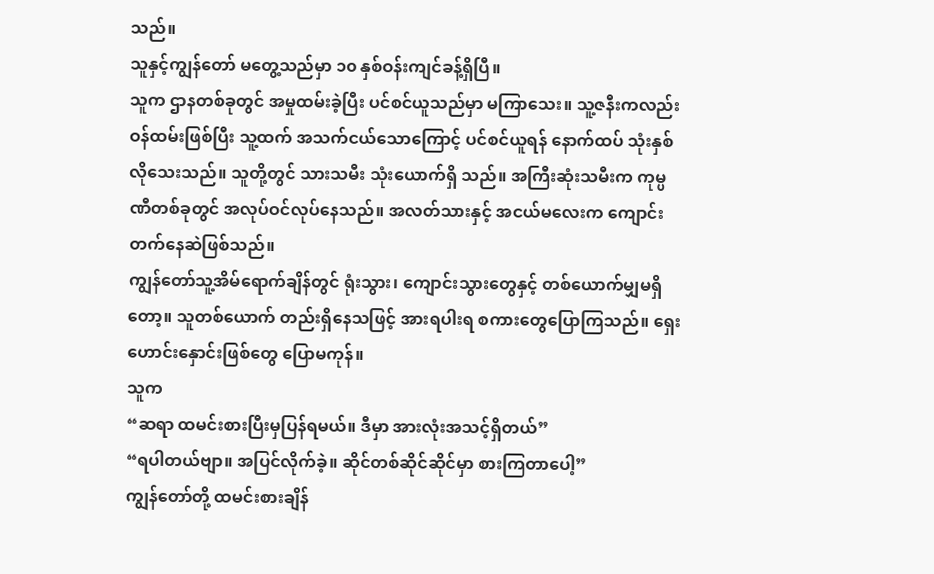သည်။
သူနှင့်ကျွန်တော် မတွေ့သည်မှာ ၁၀ နှစ်ဝန်းကျင်ခန့်ရှိပြီ။
သူက ဌာနတစ်ခုတွင် အမှုထမ်းခဲ့ပြီး ပင်စင်ယူသည်မှာ မကြာသေး။ သူ့ဇနီးကလည်း ဝန်ထမ်းဖြစ်ပြီး သူ့ထက် အသက်ငယ်သောကြောင့် ပင်စင်ယူရန် နောက်ထပ် သုံးနှစ်လိုသေးသည်။ သူတို့တွင် သားသမီး သုံးယောက်ရှိ သည်။ အကြီးဆုံးသမီးက ကုမ္ပဏီတစ်ခုတွင် အလုပ်ဝင်လုပ်နေသည်။ အလတ်သားနှင့် အငယ်မလေးက ကျောင်းတက်နေဆဲဖြစ်သည်။
ကျွန်တော်သူ့အိမ်ရောက်ချိန်တွင် ရုံးသွား၊ ကျောင်းသွားတွေနှင့် တစ်ယောက်မျှမရှိတော့။ သူတစ်ယောက် တည်းရှိနေသဖြင့် အားရပါးရ စကားတွေပြောကြသည်။ ရှေးဟောင်းနှောင်းဖြစ်တွေ ပြောမကုန်။
သူက
“ဆရာ ထမင်းစားပြီးမှပြန်ရမယ်။ ဒီမှာ အားလုံးအသင့်ရှိတယ်”
“ရပါတယ်ဗျာ။ အပြင်လိုက်ခဲ့။ ဆိုင်တစ်ဆိုင်ဆိုင်မှာ စားကြတာပေါ့”
ကျွန်တော်တို့ ထမင်းစားချိန်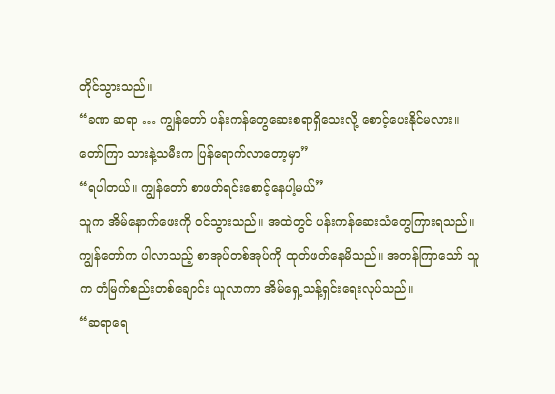တိုင်သွားသည်။
“ခဏ ဆရာ … ကျွန်တော် ပန်းကန်တွေဆေးစရာရှိသေးလို့ စောင့်ပေးနိုင်မလား။ တော်ကြာ သားနဲ့သမီးက ပြန်ရောက်လာတော့မှာ”
“ရပါတယ်။ ကျွန်တော် စာဖတ်ရင်းစောင့်နေပါ့မယ်”
သူက အိမ်နောက်ဖေးကို ဝင်သွားသည်။ အထဲတွင် ပန်းကန်ဆေးသံတွေကြားရသည်။ ကျွန်တော်က ပါလာသည့် စာအုပ်တစ်အုပ်ကို ထုတ်ဖတ်နေမိသည်။ အတန်ကြာသော် သူက တံမြက်စည်းတစ်ချောင်း ယူလာကာ အိမ်ရှေ့သန့်ရှင်းရေးလုပ်သည်။
“ဆရာရေ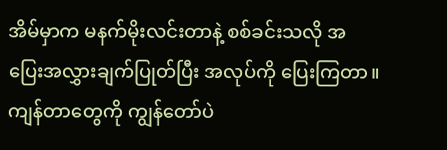အိမ်မှာက မနက်မိုးလင်းတာနဲ့ စစ်ခင်းသလို အပြေးအလွှားချက်ပြုတ်ပြီး အလုပ်ကို ပြေးကြတာ။ ကျန်တာတွေကို ကျွန်တော်ပဲ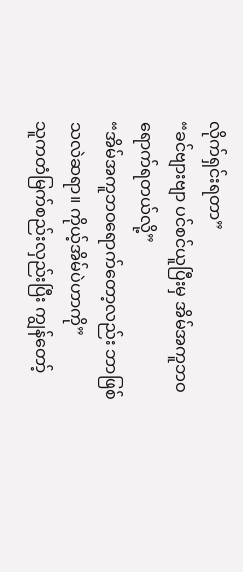လိုက်ရှင်းရတာ”
“ခင်ဗျားဗျာ ပင်စင်ယူပြီးမှ အိမ်အကူဘဝရောက်ရတယ်လို့”
“အိမ်အကူဘဝရောက်တော့လည်း ဘာဖြစ်သလဲဆရာ။ ကိုယ့်အိမ်ပဲဟာကို”
သူကတံမြက်စည်းလှည်းပြီး ကျွန်တော့်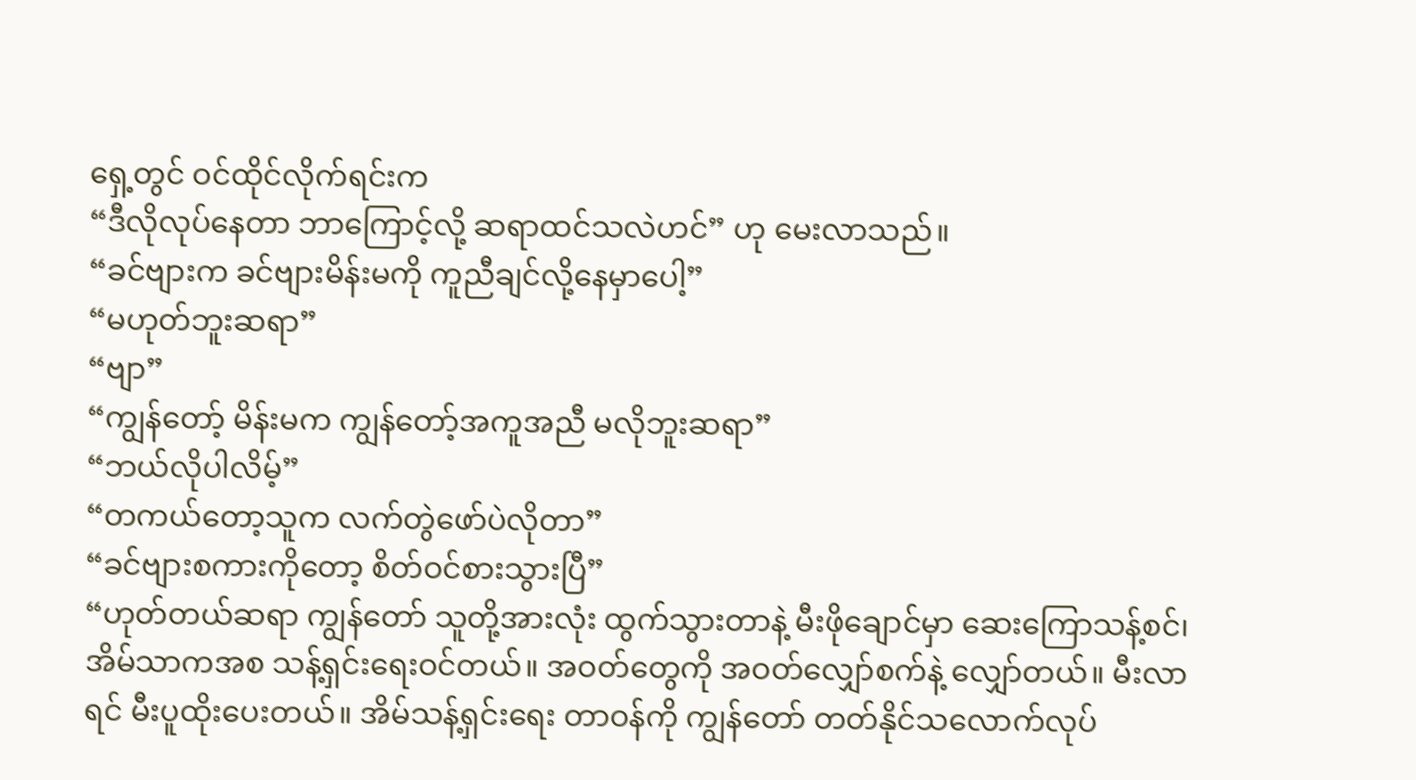ရှေ့တွင် ဝင်ထိုင်လိုက်ရင်းက
“ဒီလိုလုပ်နေတာ ဘာကြောင့်လို့ ဆရာထင်သလဲဟင်” ဟု မေးလာသည်။
“ခင်ဗျားက ခင်ဗျားမိန်းမကို ကူညီချင်လို့နေမှာပေါ့”
“မဟုတ်ဘူးဆရာ”
“ဗျာ”
“ကျွန်တော့် မိန်းမက ကျွန်တော့်အကူအညီ မလိုဘူးဆရာ”
“ဘယ်လိုပါလိမ့်”
“တကယ်တော့သူက လက်တွဲဖော်ပဲလိုတာ”
“ခင်ဗျားစကားကိုတော့ စိတ်ဝင်စားသွားပြီ”
“ဟုတ်တယ်ဆရာ ကျွန်တော် သူတို့အားလုံး ထွက်သွားတာနဲ့ မီးဖိုချောင်မှာ ဆေးကြောသန့်စင်၊ အိမ်သာကအစ သန့်ရှင်းရေးဝင်တယ်။ အဝတ်တွေကို အဝတ်လျှော်စက်နဲ့ လျှော်တယ်။ မီးလာရင် မီးပူထိုးပေးတယ်။ အိမ်သန့်ရှင်းရေး တာဝန်ကို ကျွန်တော် တတ်နိုင်သလောက်လုပ်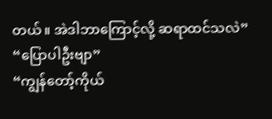တယ်။ အဲဒါဘာကြောင့်လို့ ဆရာထင်သလဲ”
“ပြောပါဦးဗျာ”
“ကျွန်တော့်ကိုယ်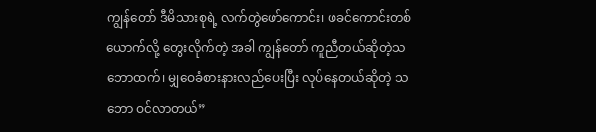ကျွန်တော် ဒီမိသားစုရဲ့ လက်တွဲဖော်ကောင်း၊ ဖခင်ကောင်းတစ်ယောက်လို့ တွေးလိုက်တဲ့ အခါ ကျွန်တော် ကူညီတယ်ဆိုတဲ့သဘောထက်၊ မျှဝေခံစားနားလည်ပေးပြီး လုပ်နေတယ်ဆိုတဲ့ သဘော ဝင်လာတယ်”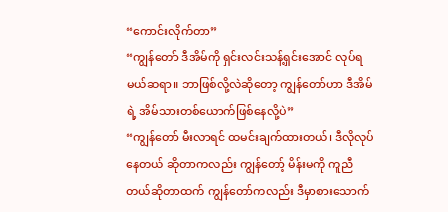“ကောင်းလိုက်တာ”
“ကျွန်တော် ဒီအိမ်ကို ရှင်းလင်းသန့်ရှင်းအောင် လုပ်ရမယ်ဆရာ။ ဘာဖြစ်လို့လဲဆိုတော့ ကျွန်တော်ဟာ ဒီအိမ်ရဲ့ အိမ်သားတစ်ယောက်ဖြစ်နေလို့ပဲ”
“ကျွန်တော် မီးလာရင် ထမင်းချက်ထားတယ်၊ ဒီလိုလုပ်နေတယ် ဆိုတာကလည်း ကျွန်တော့် မိန်းမကို ကူညီတယ်ဆိုတာထက် ကျွန်တော်ကလည်း ဒီမှာစားသောက်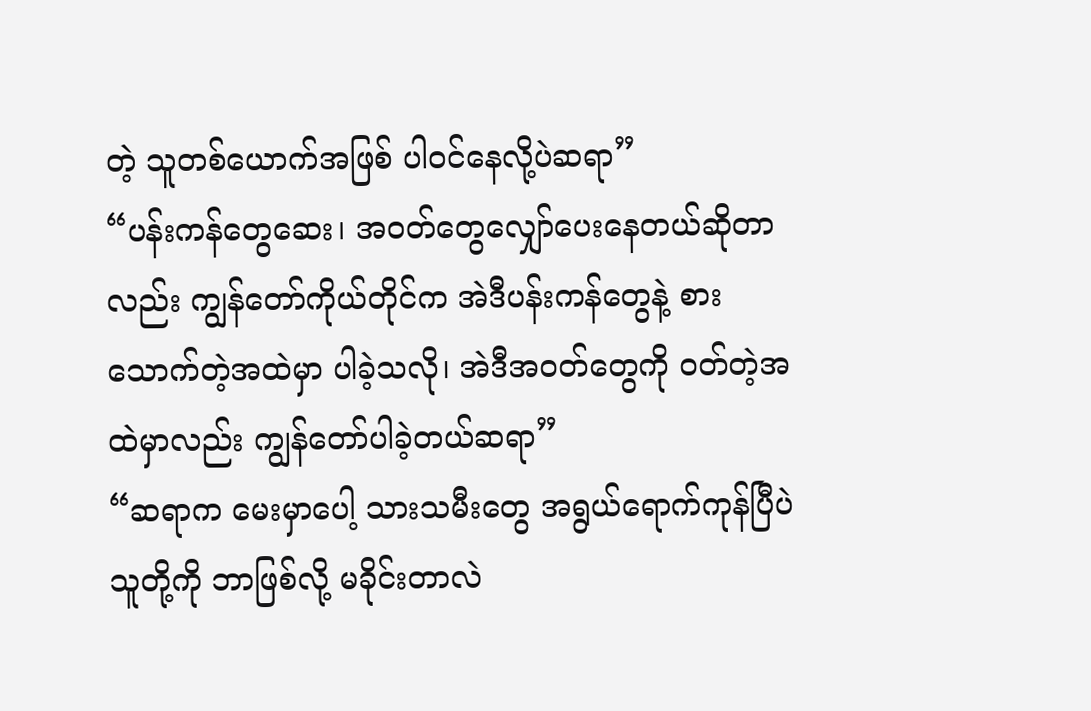တဲ့ သူတစ်ယောက်အဖြစ် ပါဝင်နေလို့ပဲဆရာ”
“ပန်းကန်တွေဆေး၊ အဝတ်တွေလျှော်ပေးနေတယ်ဆိုတာလည်း ကျွန်တော်ကိုယ်တိုင်က အဲဒီပန်းကန်တွေနဲ့ စားသောက်တဲ့အထဲမှာ ပါခဲ့သလို၊ အဲဒီအဝတ်တွေကို ဝတ်တဲ့အထဲမှာလည်း ကျွန်တော်ပါခဲ့တယ်ဆရာ”
“ဆရာက မေးမှာပေါ့ သားသမီးတွေ အရွယ်ရောက်ကုန်ပြီပဲ သူတို့ကို ဘာဖြစ်လို့ မခိုင်းတာလဲ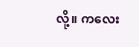လို့။ ကလေး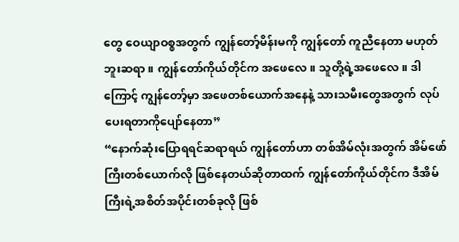တွေ ဝေယျာဝစ္စအတွက် ကျွန်တော့်မိန်းမကို ကျွန်တော် ကူညီနေတာ မဟုတ်ဘူးဆရာ။ ကျွန်တော်ကိုယ်တိုင်က အဖေလေ။ သူတို့ရဲ့အဖေလေ။ ဒါကြောင့် ကျွန်တော့်မှာ အဖေတစ်ယောက်အနေနဲ့ သားသမီးတွေအတွက် လုပ်ပေးရတာကိုပျော်နေတာ”
“နောက်ဆုံးပြောရရင်ဆရာရယ် ကျွန်တော်ဟာ တစ်အိမ်လုံးအတွက် အိမ်ဖော်ကြီးတစ်ယောက်လို ဖြစ်နေတယ်ဆိုတာထက် ကျွန်တော်ကိုယ်တိုင်က ဒီအိမ်ကြီးရဲ့အစိတ်အပိုင်းတစ်ခုလို ဖြစ်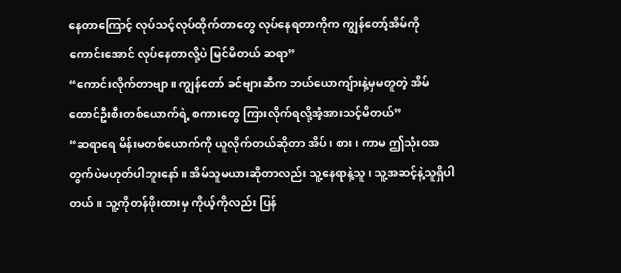နေတာကြောင့် လုပ်သင့်လုပ်ထိုက်တာတွေ လုပ်နေရတာကိုက ကျွန်တော့်အိမ်ကို ကောင်းအောင် လုပ်နေတာလို့ပဲ မြင်မိတယ် ဆရာ”
“ကောင်းလိုက်တာဗျာ။ ကျွန်တော် ခင်ဗျားဆီက ဘယ်ယောကျ်ားနဲ့မှမတူတဲ့ အိမ်ထောင်ဦးစီးတစ်ယောက်ရဲ့ စကားတွေ ကြားလိုက်ရလို့အံ့အားသင့်မိတယ်”
“ဆရာရေ မိန်းမတစ်ယောက်ကို ယူလိုက်တယ်ဆိုတာ အိပ်၊ စား၊ ကာမ ဤသုံးဝအတွက်ပဲမဟုတ်ပါဘူးနော်။ အိမ်သူမယားဆိုတာလည်း သူ့နေရာနဲ့သူ၊ သူ့အဆင့်နဲ့သူရှိပါတယ်။ သူ့ကိုတန်ဖိုးထားမှ ကိုယ့်ကိုလည်း ပြန်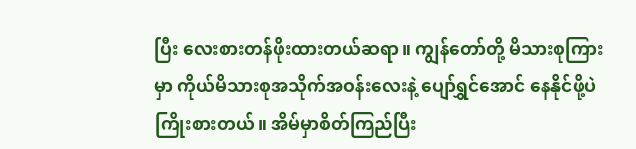ပြီး လေးစားတန်ဖိုးထားတယ်ဆရာ။ ကျွန်တော်တို့ မိသားစုကြားမှာ ကိုယ်မိသားစုအသိုက်အဝန်းလေးနဲ့ ပျော်ရွှင်အောင် နေနိုင်ဖို့ပဲကြိုးစားတယ်။ အိမ်မှာစိတ်ကြည်ပြီး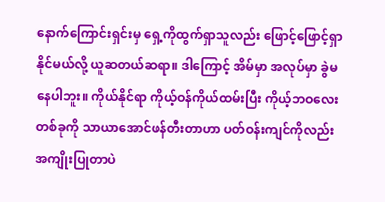နောက်ကြောင်းရှင်းမှ ရှေ့ကိုထွက်ရှာသူလည်း ဖြောင့်ဖြောင့်ရှာနိုင်မယ်လို့ ယူဆတယ်ဆရာ။ ဒါကြောင့် အိမ်မှာ အလုပ်မှာ ခွဲမနေပါဘူး။ ကိုယ်နိုင်ရာ ကိုယ့်ဝန်ကိုယ်ထမ်းပြီး ကိုယ့်ဘဝလေးတစ်ခုကို သာယာအောင်ဖန်တီးတာဟာ ပတ်ဝန်းကျင်ကိုလည်း အကျိုးပြုတာပဲ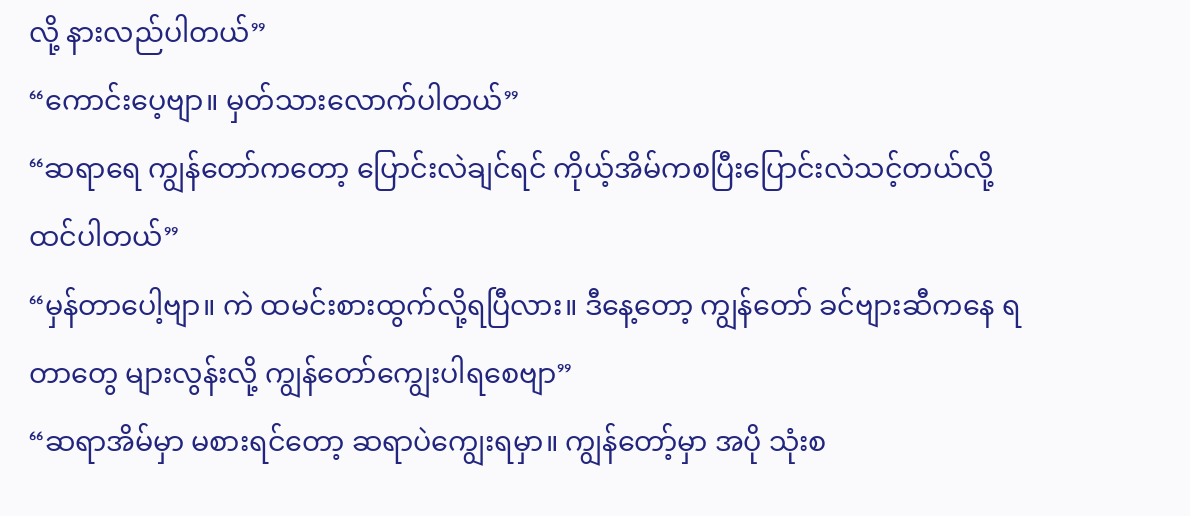လို့ နားလည်ပါတယ်”
“ကောင်းပေ့ဗျာ။ မှတ်သားလောက်ပါတယ်”
“ဆရာရေ ကျွန်တော်ကတော့ ပြောင်းလဲချင်ရင် ကိုယ့်အိမ်ကစပြီးပြောင်းလဲသင့်တယ်လို့ ထင်ပါတယ်”
“မှန်တာပေါ့ဗျာ။ ကဲ ထမင်းစားထွက်လို့ရပြီလား။ ဒီနေ့တော့ ကျွန်တော် ခင်ဗျားဆီကနေ ရတာတွေ များလွန်းလို့ ကျွန်တော်ကျွေးပါရစေဗျာ”
“ဆရာအိမ်မှာ မစားရင်တော့ ဆရာပဲကျွေးရမှာ။ ကျွန်တော့်မှာ အပို သုံးစ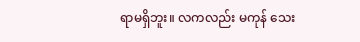ရာမရှိဘူး။ လကလည်း မကုန် သေး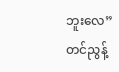ဘူးလေ”
တင်ညွန့်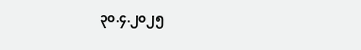၃၀.၄.၂၀၂၅